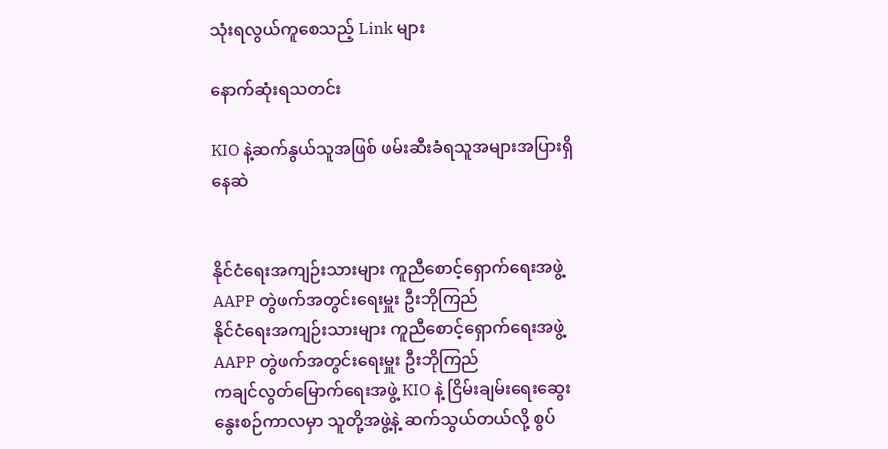သုံးရလွယ်ကူစေသည့် Link များ

နောက်ဆုံးရသတင်း

KIO နဲ့ဆက်နွယ်သူအဖြစ် ဖမ်းဆီးခံရသူအများအပြားရှိနေဆဲ


နိုင်ငံရေးအကျဉ်းသားများ ကူညီစောင့်ရှောက်ရေးအဖွဲ့ AAPP တွဲဖက်အတွင်းရေးမှူး ဦးဘိုကြည်
နိုင်ငံရေးအကျဉ်းသားများ ကူညီစောင့်ရှောက်ရေးအဖွဲ့ AAPP တွဲဖက်အတွင်းရေးမှူး ဦးဘိုကြည်
ကချင်လွတ်မြောက်ရေးအဖွဲ့ KIO နဲ့ ငြိမ်းချမ်းရေးဆွေးနွေးစဉ်ကာလမှာ သူတို့အဖွဲ့နဲ့ ဆက်သွယ်တယ်လို့ စွပ်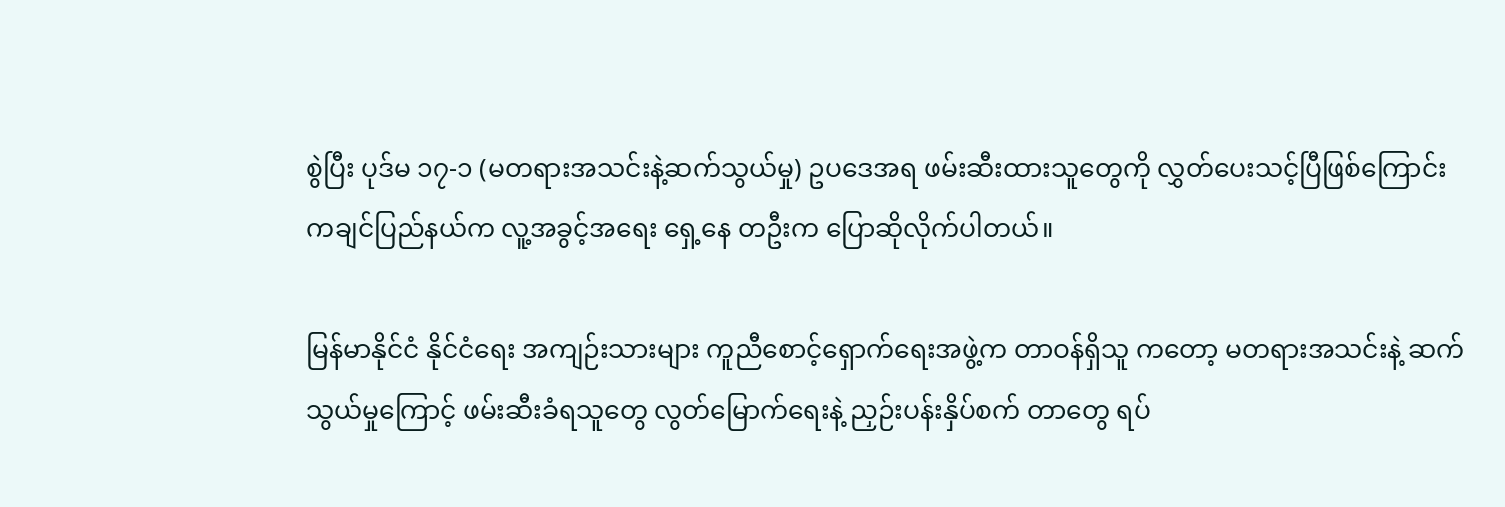စွဲပြီး ပုဒ်မ ၁၇-၁ (မတရားအသင်းနဲ့ဆက်သွယ်မှု) ဥပဒေအရ ဖမ်းဆီးထားသူတွေကို လွှတ်ပေးသင့်ပြီဖြစ်ကြောင်း ကချင်ပြည်နယ်က လူ့အခွင့်အရေး ရှေ့နေ တဦးက ပြောဆိုလိုက်ပါတယ်။

မြန်မာနိုင်ငံ နိုင်ငံရေး အကျဉ်းသားများ ကူညီစောင့်ရှောက်ရေးအဖွဲ့က တာဝန်ရှိသူ ကတော့ မတရားအသင်းနဲ့ ဆက်သွယ်မှုကြောင့် ဖမ်းဆီးခံရသူတွေ လွတ်မြောက်ရေးနဲ့ ညှဉ်းပန်းနှိပ်စက် တာတွေ ရပ်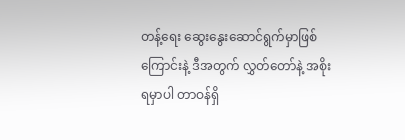တန့်ရေး ဆွေးနွေးဆောင်ရွက်မှာဖြစ်ကြောင်းနဲ့ ဒီအတွက် လွှတ်တော်နဲ့ အစိုးရမှာပါ တာဝန်ရှိ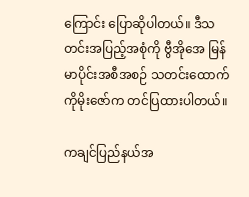ကြောင်း ပြောဆိုပါတယ်။ ဒီသတင်းအပြည့်အစုံကို ဗွီအိုအေ မြန်မာပိုင်းအစီအစဉ် သတင်းထောက် ကိုမိုးဇော်က တင်ပြထားပါတယ်။

ကချင်ပြည်နယ်အ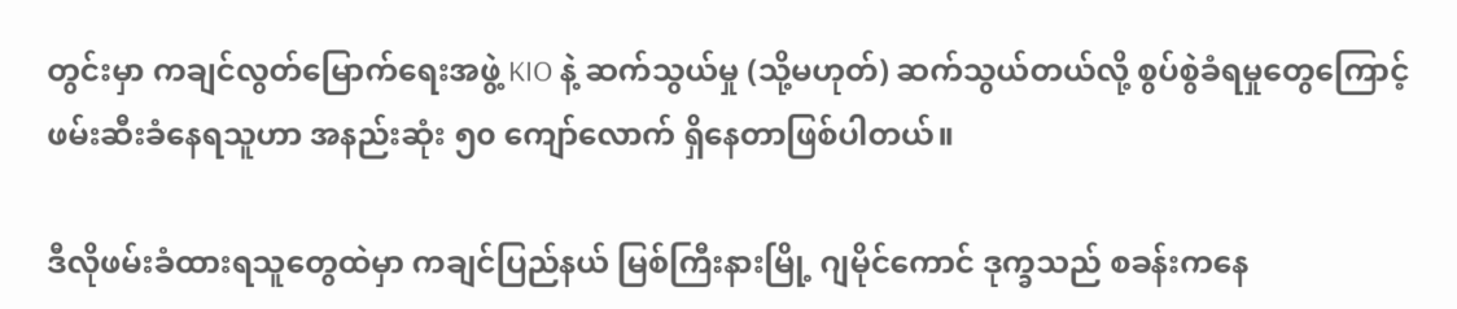တွင်းမှာ ကချင်လွတ်မြောက်ရေးအဖွဲ့ KIO နဲ့ ဆက်သွယ်မှု (သို့မဟုတ်) ဆက်သွယ်တယ်လို့ စွပ်စွဲခံရမှုတွေကြောင့် ဖမ်းဆီးခံနေရသူဟာ အနည်းဆုံး ၅၀ ကျော်လောက် ရှိနေတာဖြစ်ပါတယ်။

ဒီလိုဖမ်းခံထားရသူတွေထဲမှာ ကချင်ပြည်နယ် မြစ်ကြီးနားမြို့ ဂျမိုင်ကောင် ဒုက္ခသည် စခန်းကနေ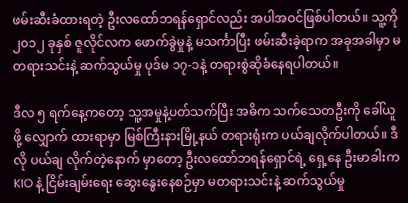ဖမ်းဆီးခံထားရတဲ့ ဦးလထော်ဘရန်ရှောင်လည်း အပါအဝင်ဖြစ်ပါတယ်။ သူ့ကို ၂၀၁၂ ခုနှစ် ဇူလိုင်လက ဖောက်ခွဲမှုနဲ့ မသင်္ကာပြီး ဖမ်းဆီးခဲ့ရာက အခုအခါမှာ မတရားသင်းနဲ့ ဆက်သွယ်မှု ပုဒ်မ ၁၇-၁နဲ့ တရားစွဲဆိုခံနေရပါတယ်။

ဒီလ ၅ ရက်နေ့ကတော့ သူ့အမှုနဲ့ပတ်သက်ပြီး အဓိက သက်သေတဦးကို ခေါ်ယူဖို့ လျှောက် ထားရာမှာ မြစ်ကြီးနားမြို့နယ် တရားရုံးက ပယ်ချလိုက်ပါတယ်။ ဒီလို ပယ်ချ လိုက်တဲ့နောက် မှာတော့ ဦးလထော်ဘရန်ရှောင်ရဲ့ ရှေ့နေ ဦးမာခါးက KIO နဲ့ ငြိမ်းချမ်းရေး ဆွေးနွေးနေစဉ်မှာ မတရားသင်းနဲ့ ဆက်သွယ်မှု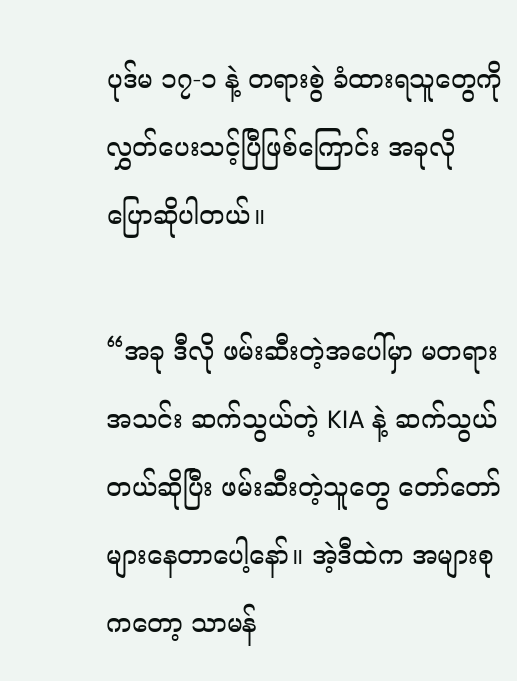ပုဒ်မ ၁၇-၁ နဲ့ တရားစွဲ ခံထားရသူတွေကို လွှတ်ပေးသင့်ပြီဖြစ်ကြောင်း အခုလို ပြောဆိုပါတယ်။

“အခု ဒီလို ဖမ်းဆီးတဲ့အပေါ်မှာ မတရားအသင်း ဆက်သွယ်တဲ့ KIA နဲ့ ဆက်သွယ်တယ်ဆိုပြီး ဖမ်းဆီးတဲ့သူတွေ တော်တော်များနေတာပေါ့နော်။ အဲ့ဒီထဲက အများစုကတော့ သာမန်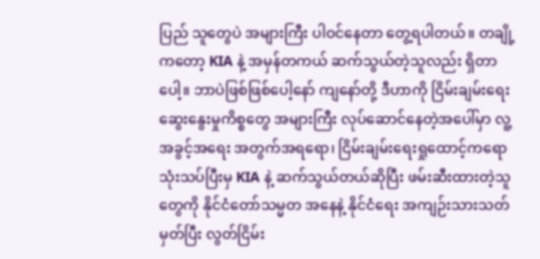ပြည် သူတွေပဲ အများကြီး ပါဝင်နေတာ တွေ့ရပါတယ်။ တချို့ကတော့ KIA နဲ့ အမှန်တကယ် ဆက်သွယ်တဲ့သူလည်း ရှိတာပေါ့။ ဘာပဲဖြစ်ဖြစ်ပေါ့နော် ကျနော်တို့ ဒီဟာကို ငြိမ်းချမ်းရေး ဆွေးနွေးမှုကိစ္စတွေ အများကြီး လုပ်ဆောင်နေတဲ့အပေါ်မှာ လူ့အခွင့်အရေး အတွက်အရရော၊ ငြိမ်းချမ်းရေးရှုထောင့်ကရော သုံးသပ်ပြီးမှ KIA နဲ့ ဆက်သွယ်တယ်ဆိုပြီး ဖမ်းဆီးထားတဲ့သူတွေကို နိုင်ငံတော်သမ္မတ အနေနဲ့ နိုင်ငံရေး အကျဉ်းသားသတ်မှတ်ပြီး လွတ်ငြိမ်း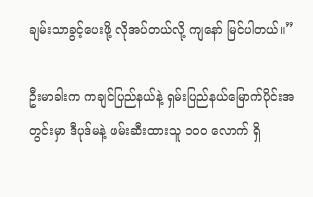ချမ်းသာခွင့်ပေးဖို့ လိုအပ်တယ်လို့ ကျနော် မြင်ပါတယ်။”

ဦးမာခါးက ကချင်ပြည်နယ်နဲ့ ရှမ်းပြည်နယ်မြောက်ပိုင်းအတွင်းမှာ ဒီပုဒ်မနဲ့ ဖမ်းဆီးထားသူ ၁၀၀ လောက် ရှိ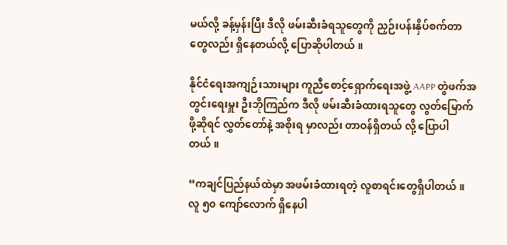မယ်လို့ ခန့်မှန်းပြီး ဒီလို ဖမ်းဆီးခံရသူတွေကို ညှဉ်းပန်းနှိပ်စက်တာ တွေလည်း ရှိနေတယ်လို့ ပြောဆိုပါတယ်။

နိုင်ငံရေးအကျဉ်းသားများ ကူညီစောင့်ရှောက်ရေးအဖွဲ့ AAPP တွဲဖက်အတွင်းရေးမှူး ဦးဘိုကြည်က ဒီလို ဖမ်းဆီးခံထားရသူတွေ လွတ်မြောက်ဖို့ဆိုရင် လွှတ်တော်နဲ့ အစိုးရ မှာလည်း တာဝန်ရှိတယ် လို့ ပြောပါတယ်။

“ကချင်ပြည်နယ်ထဲမှာ အဖမ်းခံထားရတဲ့ လူစာရင်းတွေရှိပါတယ်။ လူ ၅၀ ကျော်လောက် ရှိနေပါ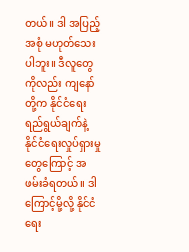တယ်။ ဒါ အပြည့်အစုံ မဟုတ်သေးပါဘူး။ ဒီလူတွေကိုလည်း ကျနော်တို့က နိုင်ငံရေး ရည်ရွယ်ချက်နဲ့ နိုင်ငံရေးလှုပ်ရှားမှုတွေကြောင့် အဖမ်းခံရတယ်။ ဒါကြောင့်မို့လို့ နိုင်ငံရေး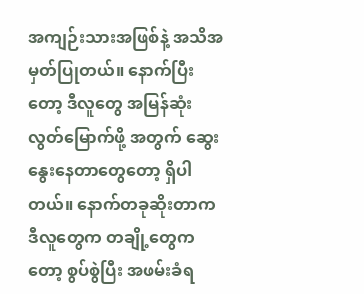အကျဉ်းသားအဖြစ်နဲ့ အသိအမှတ်ပြုတယ်။ နောက်ပြီးတော့ ဒီလူတွေ အမြန်ဆုံး လွတ်မြောက်ဖို့ အတွက် ဆွေးနွေးနေတာတွေတော့ ရှိပါတယ်။ နောက်တခုဆိုးတာက ဒီလူတွေက တချို့တွေကတော့ စွပ်စွဲပြီး အဖမ်းခံရ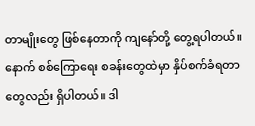တာမျိုးတွေ ဖြစ်နေတာကို ကျနော်တို့ တွေ့ရပါတယ်။ နောက် စစ်ကြောရေး စခန်းတွေထဲမှာ နှိပ်စက်ခံရတာတွေလည်း ရှိပါတယ်။ ဒါ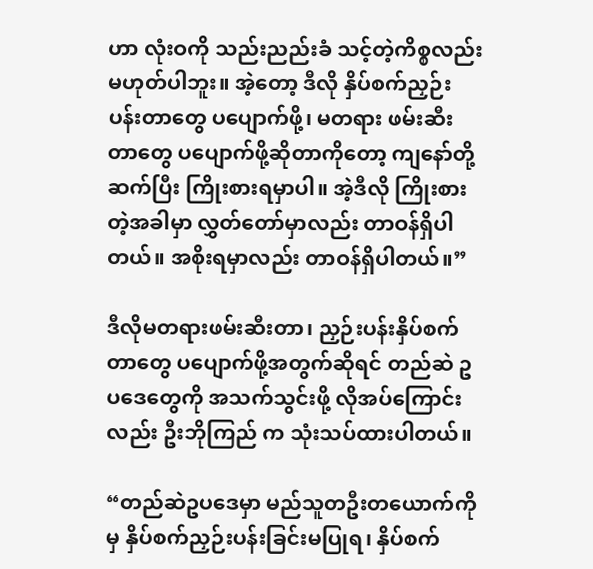ဟာ လုံးဝကို သည်းညည်းခံ သင့်တဲ့ကိစ္စလည်း မဟုတ်ပါဘူး။ အဲ့တော့ ဒီလို နှိပ်စက်ညှဉ်းပန်းတာတွေ ပပျောက်ဖို့၊ မတရား ဖမ်းဆီးတာတွေ ပပျောက်ဖို့ဆိုတာကိုတော့ ကျနော်တို့ ဆက်ပြီး ကြိုးစားရမှာပါ။ အဲ့ဒီလို ကြိုးစားတဲ့အခါမှာ လွှတ်တော်မှာလည်း တာဝန်ရှိပါတယ်။ အစိုးရမှာလည်း တာဝန်ရှိပါတယ်။”

ဒီလိုမတရားဖမ်းဆီးတာ၊ ညှဉ်းပန်းနှိပ်စက်တာတွေ ပပျောက်ဖို့အတွက်ဆိုရင် တည်ဆဲ ဥပဒေတွေကို အသက်သွင်းဖို့ လိုအပ်ကြောင်းလည်း ဦးဘိုကြည် က သုံးသပ်ထားပါတယ်။

“တည်ဆဲဥပဒေမှာ မည်သူတဦးတယောက်ကိုမှ နှိပ်စက်ညှဉ်းပန်းခြင်းမပြုရ၊ နှိပ်စက်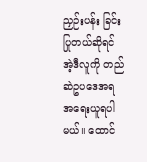ညှဉ်းပန်း ခြင်းပြုတယ်ဆိုရင် အဲ့ဒီလူကို တည်ဆဲဥပဒေအရ အရေးယူရပါမယ်။ ထောင်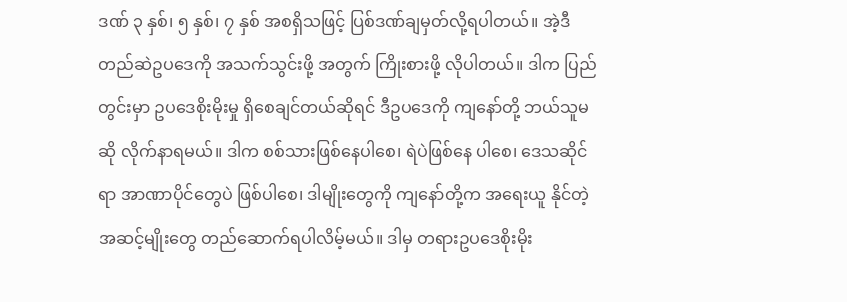ဒဏ် ၃ နှစ်၊ ၅ နှစ်၊ ၇ နှစ် အစရှိသဖြင့် ပြစ်ဒဏ်ချမှတ်လို့ရပါတယ်။ အဲ့ဒီတည်ဆဲဥပဒေကို အသက်သွင်းဖို့ အတွက် ကြိုးစားဖို့ လိုပါတယ်။ ဒါက ပြည်တွင်းမှာ ဥပဒေစိုးမိုးမှု ရှိစေချင်တယ်ဆိုရင် ဒီဥပဒေကို ကျနော်တို့ ဘယ်သူမဆို လိုက်နာရမယ်။ ဒါက စစ်သားဖြစ်နေပါစေ၊ ရဲပဲဖြစ်နေ ပါစေ၊ ဒေသဆိုင်ရာ အာဏာပိုင်တွေပဲ ဖြစ်ပါစေ၊ ဒါမျိုးတွေကို ကျနော်တို့က အရေးယူ နိုင်တဲ့ အဆင့်မျိုးတွေ တည်ဆောက်ရပါလိမ့်မယ်။ ဒါမှ တရားဥပဒေစိုးမိုး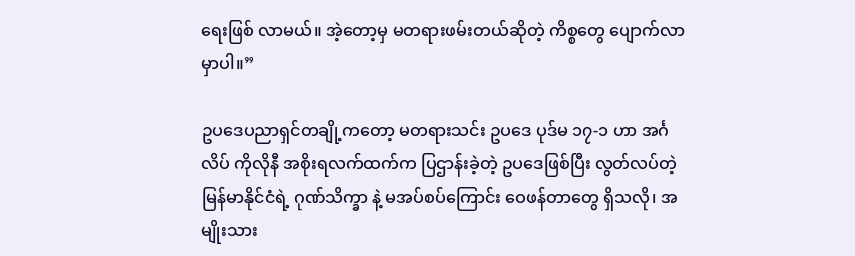ရေးဖြစ် လာမယ်။ အဲ့တော့မှ မတရားဖမ်းတယ်ဆိုတဲ့ ကိစ္စတွေ ပျောက်လာမှာပါ။”

ဥပဒေပညာရှင်တချို့ကတော့ မတရားသင်း ဥပဒေ ပုဒ်မ ၁၇-၁ ဟာ အင်္ဂလိပ် ကိုလိုနီ အစိုးရလက်ထက်က ပြဌာန်းခဲ့တဲ့ ဥပဒေဖြစ်ပြီး လွတ်လပ်တဲ့ မြန်မာနိုင်ငံရဲ့ ဂုဏ်သိက္ခာ နဲ့ မအပ်စပ်ကြောင်း ဝေဖန်တာတွေ ရှိသလို၊ အမျိုးသား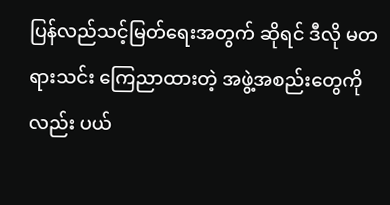ပြန်လည်သင့်မြတ်ရေးအတွက် ဆိုရင် ဒီလို မတရားသင်း ကြေညာထားတဲ့ အဖွဲ့အစည်းတွေကိုလည်း ပယ်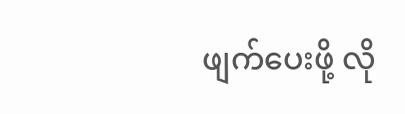ဖျက်ပေးဖို့ လို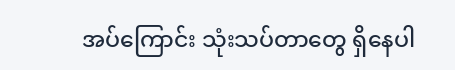အပ်ကြောင်း သုံးသပ်တာတွေ ရှိနေပါ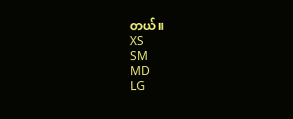တယ်။
XS
SM
MD
LG